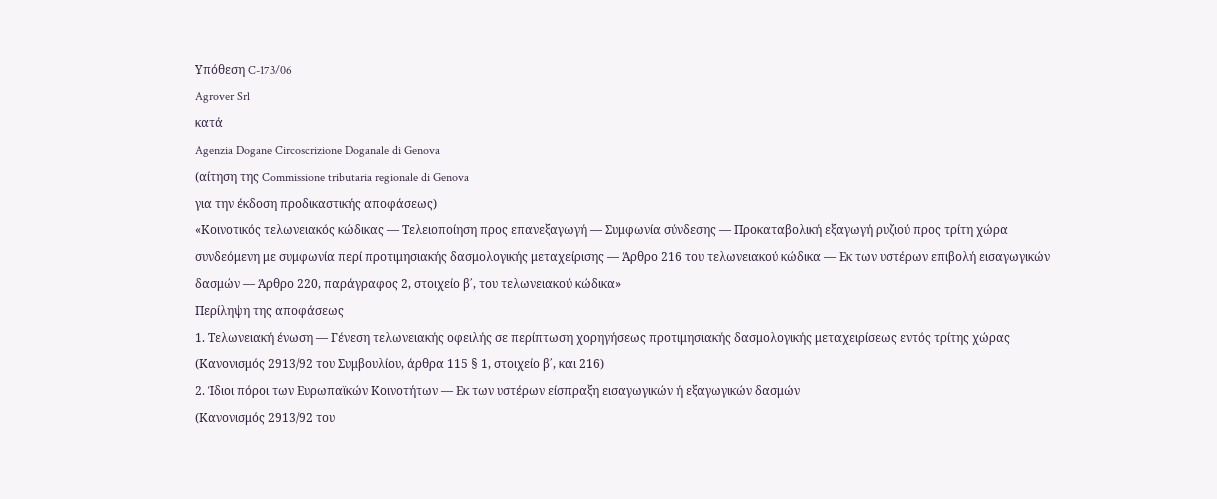Υπόθεση C-173/06
Agrover Srl
κατά
Agenzia Dogane Circoscrizione Doganale di Genova
(αίτηση της Commissione tributaria regionale di Genova
για την έκδοση προδικαστικής αποφάσεως)
«Κοινοτικός τελωνειακός κώδικας — Τελειοποίηση προς επανεξαγωγή — Συμφωνία σύνδεσης — Προκαταβολική εξαγωγή ρυζιού προς τρίτη χώρα συνδεόμενη με συμφωνία περί προτιμησιακής δασμολογικής μεταχείρισης — Άρθρο 216 του τελωνειακού κώδικα — Εκ των υστέρων επιβολή εισαγωγικών δασμών — Άρθρο 220, παράγραφος 2, στοιχείο β΄, του τελωνειακού κώδικα»
Περίληψη της αποφάσεως
1. Τελωνειακή ένωση — Γένεση τελωνειακής οφειλής σε περίπτωση χορηγήσεως προτιμησιακής δασμολογικής μεταχειρίσεως εντός τρίτης χώρας
(Κανονισμός 2913/92 του Συμβουλίου, άρθρα 115 § 1, στοιχείο β΄, και 216)
2. Ίδιοι πόροι των Ευρωπαϊκών Κοινοτήτων — Εκ των υστέρων είσπραξη εισαγωγικών ή εξαγωγικών δασμών
(Κανονισμός 2913/92 του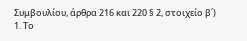Συμβουλίου, άρθρα 216 και 220 § 2, στοιχείο β΄)
1. Το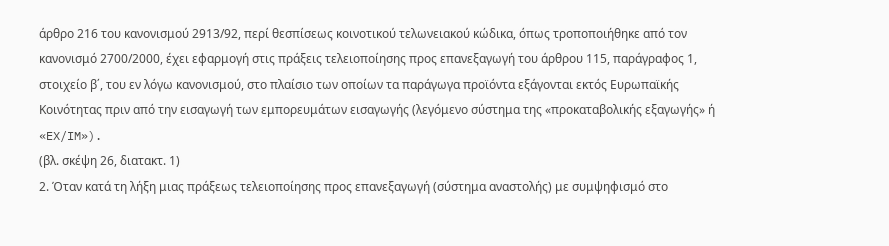άρθρο 216 του κανονισμού 2913/92, περί θεσπίσεως κοινοτικού τελωνειακού κώδικα, όπως τροποποιήθηκε από τον κανονισμό 2700/2000, έχει εφαρμογή στις πράξεις τελειοποίησης προς επανεξαγωγή του άρθρου 115, παράγραφος 1, στοιχείο β΄, του εν λόγω κανονισμού, στο πλαίσιο των οποίων τα παράγωγα προϊόντα εξάγονται εκτός Ευρωπαϊκής Κοινότητας πριν από την εισαγωγή των εμπορευμάτων εισαγωγής (λεγόμενο σύστημα της «προκαταβολικής εξαγωγής» ή «EX/IM»).
(βλ. σκέψη 26, διατακτ. 1)
2. Όταν κατά τη λήξη μιας πράξεως τελειοποίησης προς επανεξαγωγή (σύστημα αναστολής) με συμψηφισμό στο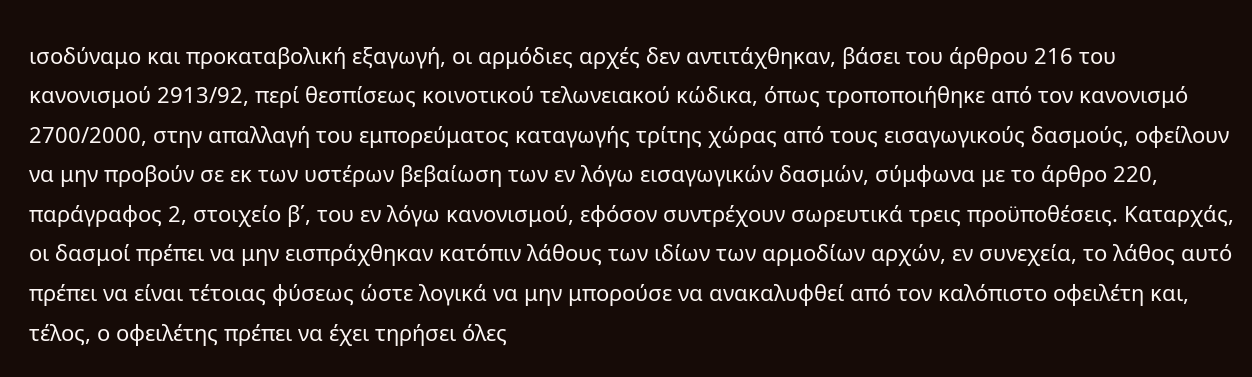ισοδύναμο και προκαταβολική εξαγωγή, οι αρμόδιες αρχές δεν αντιτάχθηκαν, βάσει του άρθρου 216 του κανονισμού 2913/92, περί θεσπίσεως κοινοτικού τελωνειακού κώδικα, όπως τροποποιήθηκε από τον κανονισμό 2700/2000, στην απαλλαγή του εμπορεύματος καταγωγής τρίτης χώρας από τους εισαγωγικούς δασμούς, οφείλουν να μην προβούν σε εκ των υστέρων βεβαίωση των εν λόγω εισαγωγικών δασμών, σύμφωνα με το άρθρο 220, παράγραφος 2, στοιχείο β΄, του εν λόγω κανονισμού, εφόσον συντρέχουν σωρευτικά τρεις προϋποθέσεις. Καταρχάς, οι δασμοί πρέπει να μην εισπράχθηκαν κατόπιν λάθους των ιδίων των αρμοδίων αρχών, εν συνεχεία, το λάθος αυτό πρέπει να είναι τέτοιας φύσεως ώστε λογικά να μην μπορούσε να ανακαλυφθεί από τον καλόπιστο οφειλέτη και, τέλος, ο οφειλέτης πρέπει να έχει τηρήσει όλες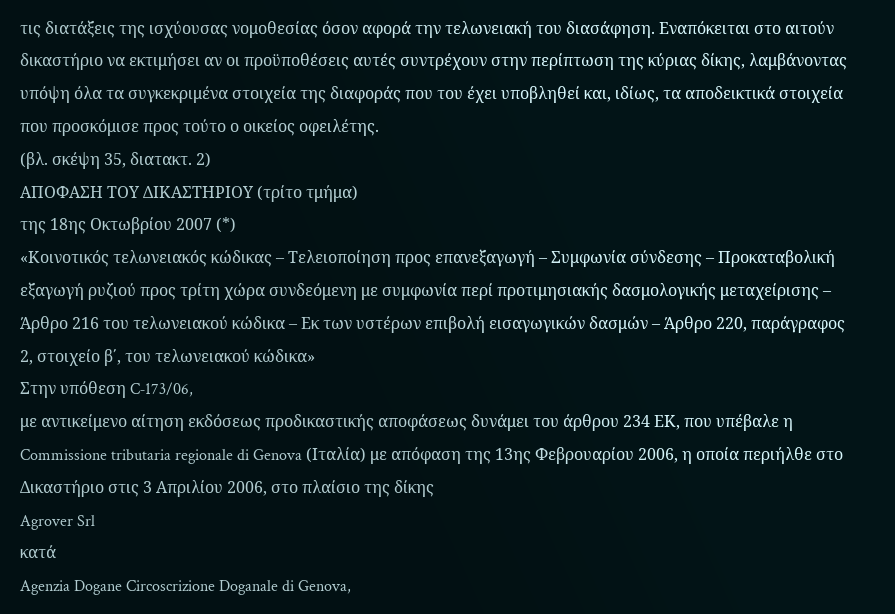τις διατάξεις της ισχύουσας νομοθεσίας όσον αφορά την τελωνειακή του διασάφηση. Εναπόκειται στο αιτούν δικαστήριο να εκτιμήσει αν οι προϋποθέσεις αυτές συντρέχουν στην περίπτωση της κύριας δίκης, λαμβάνοντας υπόψη όλα τα συγκεκριμένα στοιχεία της διαφοράς που του έχει υποβληθεί και, ιδίως, τα αποδεικτικά στοιχεία που προσκόμισε προς τούτο ο οικείος οφειλέτης.
(βλ. σκέψη 35, διατακτ. 2)
ΑΠΟΦΑΣΗ ΤΟΥ ΔΙΚΑΣΤΗΡΙΟΥ (τρίτο τμήμα)
της 18ης Οκτωβρίου 2007 (*)
«Κοινοτικός τελωνειακός κώδικας – Τελειοποίηση προς επανεξαγωγή – Συμφωνία σύνδεσης – Προκαταβολική εξαγωγή ρυζιού προς τρίτη χώρα συνδεόμενη με συμφωνία περί προτιμησιακής δασμολογικής μεταχείρισης – Άρθρο 216 του τελωνειακού κώδικα – Εκ των υστέρων επιβολή εισαγωγικών δασμών – Άρθρο 220, παράγραφος 2, στοιχείο β΄, του τελωνειακού κώδικα»
Στην υπόθεση C‑173/06,
με αντικείμενο αίτηση εκδόσεως προδικαστικής αποφάσεως δυνάμει του άρθρου 234 ΕΚ, που υπέβαλε η Commissione tributaria regionale di Genova (Ιταλία) με απόφαση της 13ης Φεβρουαρίου 2006, η οποία περιήλθε στο Δικαστήριο στις 3 Απριλίου 2006, στο πλαίσιο της δίκης
Agrover Srl
κατά
Agenzia Dogane Circoscrizione Doganale di Genova,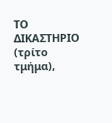ΤΟ ΔΙΚΑΣΤΗΡΙΟ (τρίτο τμήμα),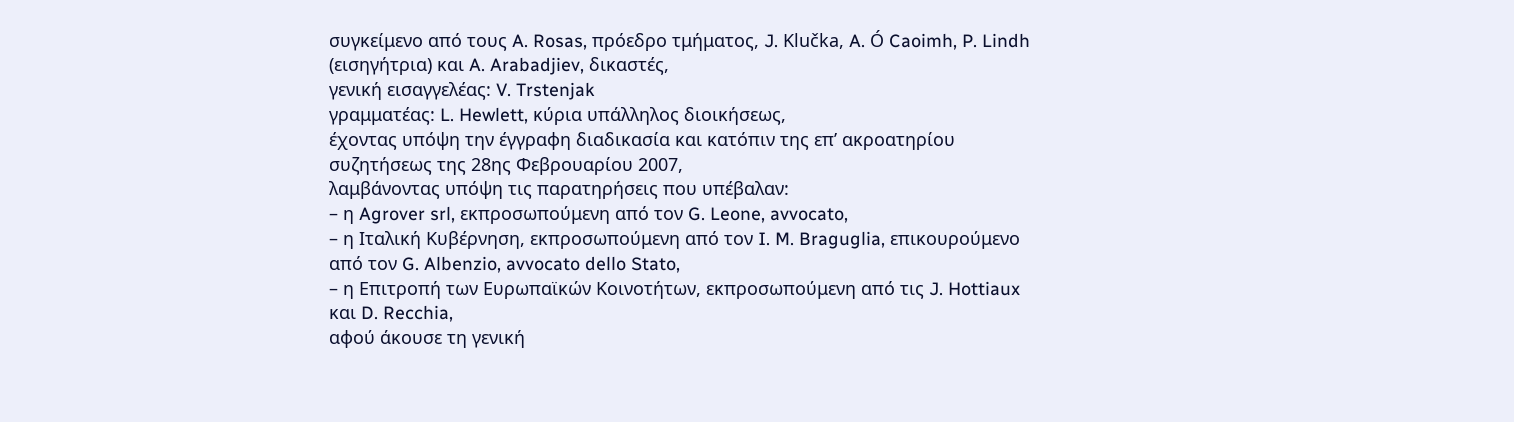συγκείμενο από τους A. Rosas, πρόεδρο τμήματος, J. Klučka, A. Ó Caoimh, P. Lindh (εισηγήτρια) και A. Arabadjiev, δικαστές,
γενική εισαγγελέας: V. Trstenjak
γραμματέας: L. Hewlett, κύρια υπάλληλος διοικήσεως,
έχοντας υπόψη την έγγραφη διαδικασία και κατόπιν της επ’ ακροατηρίου συζητήσεως της 28ης Φεβρουαρίου 2007,
λαμβάνοντας υπόψη τις παρατηρήσεις που υπέβαλαν:
– η Agrover srl, εκπροσωπούμενη από τον G. Leone, avvocato,
– η Ιταλική Κυβέρνηση, εκπροσωπούμενη από τον I. M. Braguglia, επικουρούμενο από τον G. Albenzio, avvocato dello Stato,
– η Επιτροπή των Ευρωπαϊκών Κοινοτήτων, εκπροσωπούμενη από τις J. Hottiaux και D. Recchia,
αφού άκουσε τη γενική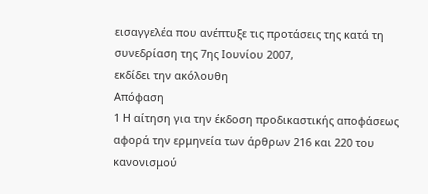εισαγγελέα που ανέπτυξε τις προτάσεις της κατά τη συνεδρίαση της 7ης Ιουνίου 2007,
εκδίδει την ακόλουθη
Απόφαση
1 Η αίτηση για την έκδοση προδικαστικής αποφάσεως αφορά την ερμηνεία των άρθρων 216 και 220 του κανονισμού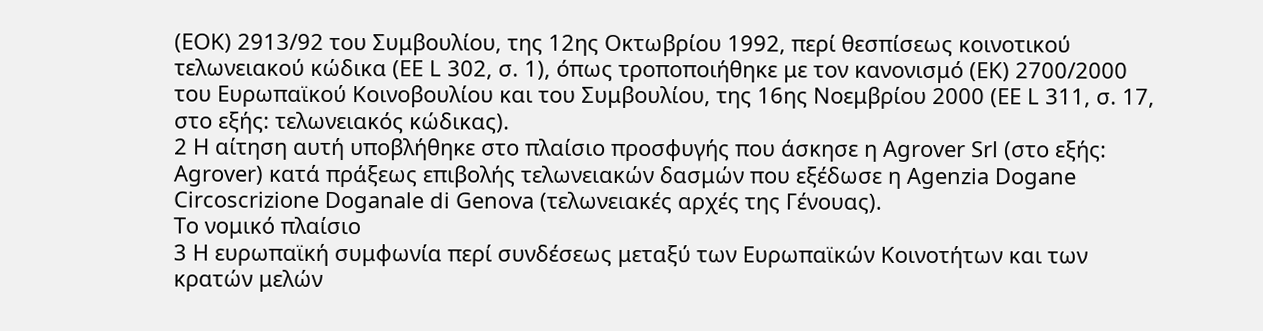(ΕΟΚ) 2913/92 του Συμβουλίου, της 12ης Οκτωβρίου 1992, περί θεσπίσεως κοινοτικού τελωνειακού κώδικα (ΕΕ L 302, σ. 1), όπως τροποποιήθηκε με τον κανονισμό (ΕΚ) 2700/2000 του Ευρωπαϊκού Κοινοβουλίου και του Συμβουλίου, της 16ης Νοεμβρίου 2000 (ΕΕ L 311, σ. 17, στο εξής: τελωνειακός κώδικας).
2 Η αίτηση αυτή υποβλήθηκε στο πλαίσιο προσφυγής που άσκησε η Agrover Srl (στο εξής: Agrover) κατά πράξεως επιβολής τελωνειακών δασμών που εξέδωσε η Agenzia Dogane Circoscrizione Doganale di Genova (τελωνειακές αρχές της Γένουας).
Το νομικό πλαίσιο
3 Η ευρωπαϊκή συμφωνία περί συνδέσεως μεταξύ των Ευρωπαϊκών Κοινοτήτων και των κρατών μελών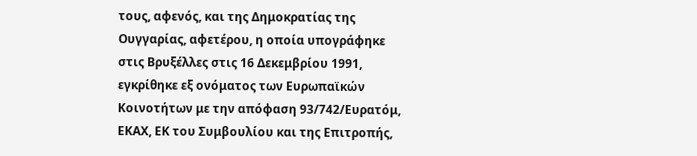τους, αφενός, και της Δημοκρατίας της Ουγγαρίας, αφετέρου, η οποία υπογράφηκε στις Βρυξέλλες στις 16 Δεκεμβρίου 1991, εγκρίθηκε εξ ονόματος των Ευρωπαϊκών Κοινοτήτων με την απόφαση 93/742/Ευρατόμ, ΕΚΑΧ, ΕΚ του Συμβουλίου και της Επιτροπής,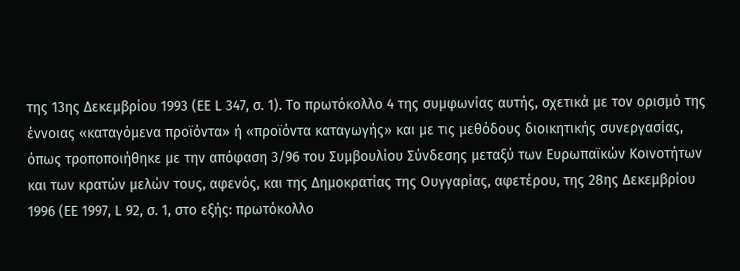της 13ης Δεκεμβρίου 1993 (ΕΕ L 347, σ. 1). Το πρωτόκολλο 4 της συμφωνίας αυτής, σχετικά με τον ορισμό της έννοιας «καταγόμενα προϊόντα» ή «προϊόντα καταγωγής» και με τις μεθόδους διοικητικής συνεργασίας, όπως τροποποιήθηκε με την απόφαση 3/96 του Συμβουλίου Σύνδεσης μεταξύ των Ευρωπαϊκών Κοινοτήτων και των κρατών μελών τους, αφενός, και της Δημοκρατίας της Ουγγαρίας, αφετέρου, της 28ης Δεκεμβρίου 1996 (ΕΕ 1997, L 92, σ. 1, στο εξής: πρωτόκολλο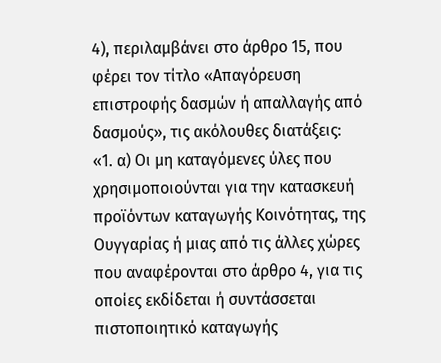4), περιλαμβάνει στο άρθρο 15, που φέρει τον τίτλο «Απαγόρευση επιστροφής δασμών ή απαλλαγής από δασμούς», τις ακόλουθες διατάξεις:
«1. α) Οι μη καταγόμενες ύλες που χρησιμοποιούνται για την κατασκευή προϊόντων καταγωγής Κοινότητας, της Ουγγαρίας ή μιας από τις άλλες χώρες που αναφέρονται στο άρθρο 4, για τις οποίες εκδίδεται ή συντάσσεται πιστοποιητικό καταγωγής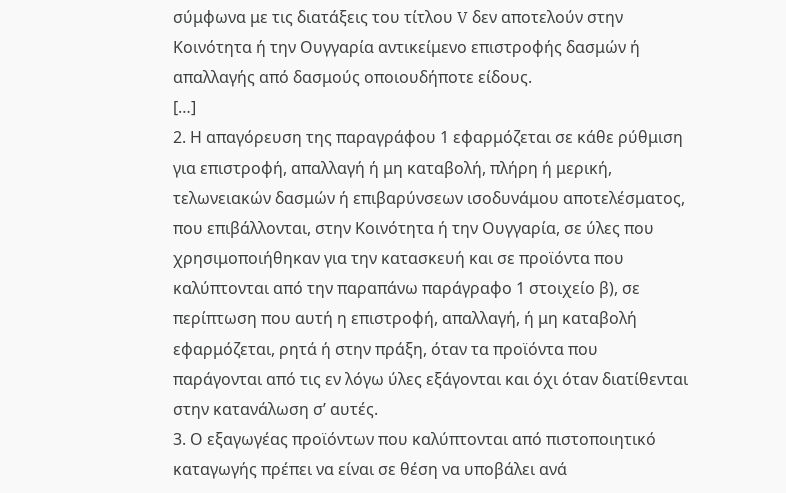σύμφωνα με τις διατάξεις του τίτλου V δεν αποτελούν στην Κοινότητα ή την Ουγγαρία αντικείμενο επιστροφής δασμών ή απαλλαγής από δασμούς οποιουδήποτε είδους.
[…]
2. Η απαγόρευση της παραγράφου 1 εφαρμόζεται σε κάθε ρύθμιση για επιστροφή, απαλλαγή ή μη καταβολή, πλήρη ή μερική, τελωνειακών δασμών ή επιβαρύνσεων ισοδυνάμου αποτελέσματος, που επιβάλλονται, στην Κοινότητα ή την Ουγγαρία, σε ύλες που χρησιμοποιήθηκαν για την κατασκευή και σε προϊόντα που καλύπτονται από την παραπάνω παράγραφο 1 στοιχείο β), σε περίπτωση που αυτή η επιστροφή, απαλλαγή, ή μη καταβολή εφαρμόζεται, ρητά ή στην πράξη, όταν τα προϊόντα που παράγονται από τις εν λόγω ύλες εξάγονται και όχι όταν διατίθενται στην κατανάλωση σ’ αυτές.
3. Ο εξαγωγέας προϊόντων που καλύπτονται από πιστοποιητικό καταγωγής πρέπει να είναι σε θέση να υποβάλει ανά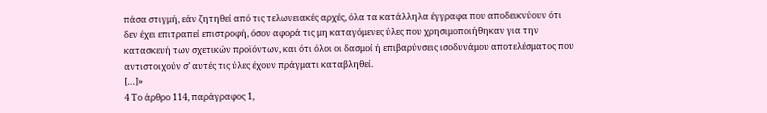πάσα στιγμή, εάν ζητηθεί από τις τελωνειακές αρχές, όλα τα κατάλληλα έγγραφα που αποδεικνύουν ότι δεν έχει επιτραπεί επιστροφή, όσον αφορά τις μη καταγόμενες ύλες που χρησιμοποιήθηκαν για την κατασκευή των σχετικών προϊόντων, και ότι όλοι οι δασμοί ή επιβαρύνσεις ισοδυνάμου αποτελέσματος που αντιστοιχούν σ’ αυτές τις ύλες έχουν πράγματι καταβληθεί.
[…]»
4 Το άρθρο 114, παράγραφος 1,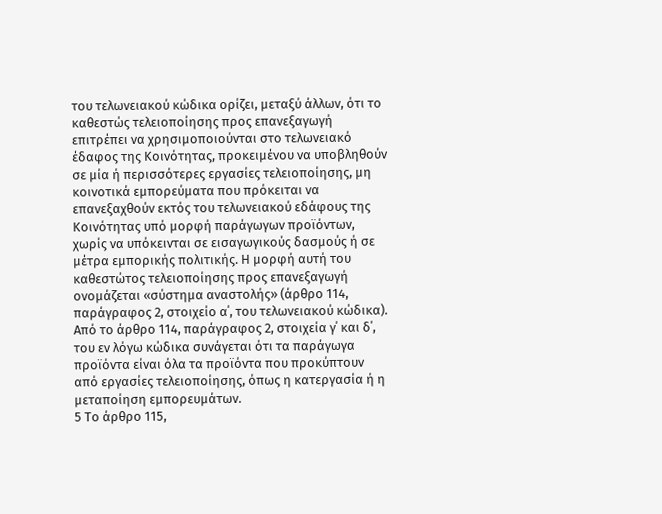του τελωνειακού κώδικα ορίζει, μεταξύ άλλων, ότι το καθεστώς τελειοποίησης προς επανεξαγωγή επιτρέπει να χρησιμοποιούνται στο τελωνειακό έδαφος της Κοινότητας, προκειμένου να υποβληθούν σε μία ή περισσότερες εργασίες τελειοποίησης, μη κοινοτικά εμπορεύματα που πρόκειται να επανεξαχθούν εκτός του τελωνειακού εδάφους της Κοινότητας υπό μορφή παράγωγων προϊόντων, χωρίς να υπόκεινται σε εισαγωγικούς δασμούς ή σε μέτρα εμπορικής πολιτικής. Η μορφή αυτή του καθεστώτος τελειοποίησης προς επανεξαγωγή ονομάζεται «σύστημα αναστολής» (άρθρο 114, παράγραφος 2, στοιχείο α΄, του τελωνειακού κώδικα). Από το άρθρο 114, παράγραφος 2, στοιχεία γ΄ και δ΄, του εν λόγω κώδικα συνάγεται ότι τα παράγωγα προϊόντα είναι όλα τα προϊόντα που προκύπτουν από εργασίες τελειοποίησης, όπως η κατεργασία ή η μεταποίηση εμπορευμάτων.
5 Το άρθρο 115,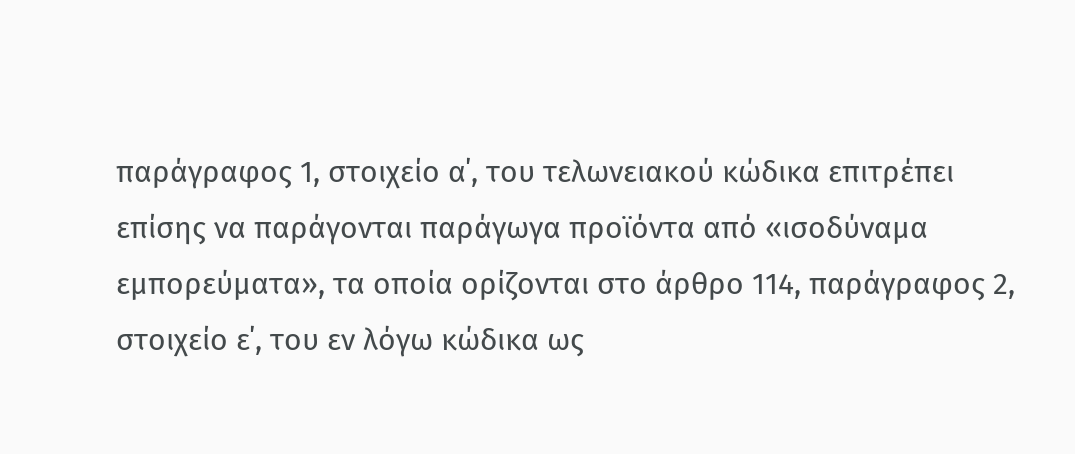παράγραφος 1, στοιχείο α΄, του τελωνειακού κώδικα επιτρέπει επίσης να παράγονται παράγωγα προϊόντα από «ισοδύναμα εμπορεύματα», τα οποία ορίζονται στο άρθρο 114, παράγραφος 2, στοιχείο ε΄, του εν λόγω κώδικα ως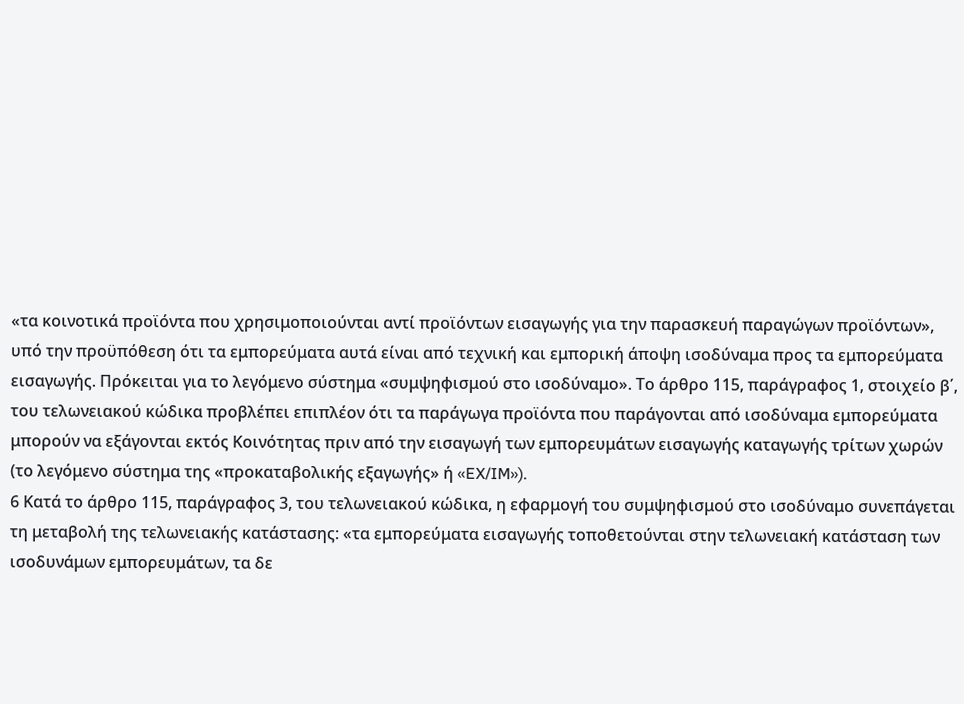«τα κοινοτικά προϊόντα που χρησιμοποιούνται αντί προϊόντων εισαγωγής για την παρασκευή παραγώγων προϊόντων», υπό την προϋπόθεση ότι τα εμπορεύματα αυτά είναι από τεχνική και εμπορική άποψη ισοδύναμα προς τα εμπορεύματα εισαγωγής. Πρόκειται για το λεγόμενο σύστημα «συμψηφισμού στο ισοδύναμο». Το άρθρο 115, παράγραφος 1, στοιχείο β΄, του τελωνειακού κώδικα προβλέπει επιπλέον ότι τα παράγωγα προϊόντα που παράγονται από ισοδύναμα εμπορεύματα μπορούν να εξάγονται εκτός Κοινότητας πριν από την εισαγωγή των εμπορευμάτων εισαγωγής καταγωγής τρίτων χωρών (το λεγόμενο σύστημα της «προκαταβολικής εξαγωγής» ή «EX/IM»).
6 Κατά το άρθρο 115, παράγραφος 3, του τελωνειακού κώδικα, η εφαρμογή του συμψηφισμού στο ισοδύναμο συνεπάγεται τη μεταβολή της τελωνειακής κατάστασης: «τα εμπορεύματα εισαγωγής τοποθετούνται στην τελωνειακή κατάσταση των ισοδυνάμων εμπορευμάτων, τα δε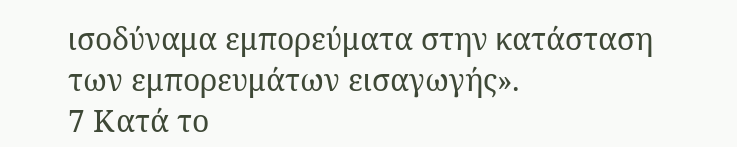ισοδύναμα εμπορεύματα στην κατάσταση των εμπορευμάτων εισαγωγής».
7 Κατά το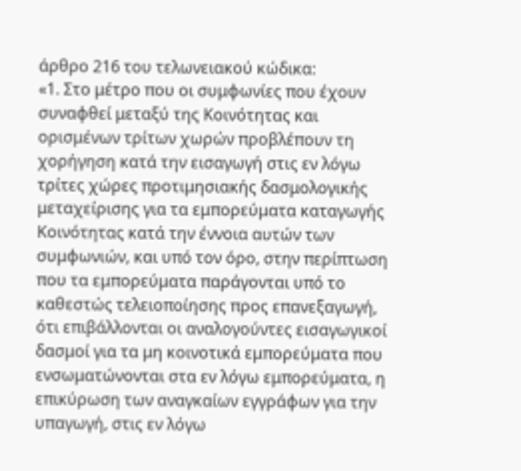άρθρο 216 του τελωνειακού κώδικα:
«1. Στο μέτρο που οι συμφωνίες που έχουν συναφθεί μεταξύ της Κοινότητας και ορισμένων τρίτων χωρών προβλέπουν τη χορήγηση κατά την εισαγωγή στις εν λόγω τρίτες χώρες προτιμησιακής δασμολογικής μεταχείρισης για τα εμπορεύματα καταγωγής Κοινότητας κατά την έννοια αυτών των συμφωνιών, και υπό τον όρο, στην περίπτωση που τα εμπορεύματα παράγονται υπό το καθεστώς τελειοποίησης προς επανεξαγωγή, ότι επιβάλλονται οι αναλογούντες εισαγωγικοί δασμοί για τα μη κοινοτικά εμπορεύματα που ενσωματώνονται στα εν λόγω εμπορεύματα, η επικύρωση των αναγκαίων εγγράφων για την υπαγωγή, στις εν λόγω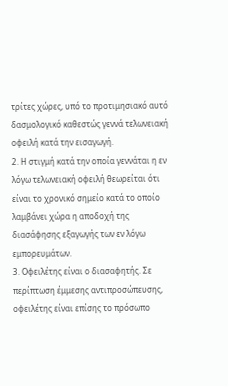τρίτες χώρες, υπό το προτιμησιακό αυτό δασμολογικό καθεστώς γεννά τελωνειακή οφειλή κατά την εισαγωγή.
2. Η στιγμή κατά την οποία γεννάται η εν λόγω τελωνειακή οφειλή θεωρείται ότι είναι το χρονικό σημείο κατά το οποίο λαμβάνει χώρα η αποδοχή της διασάφησης εξαγωγής των εν λόγω εμπορευμάτων.
3. Οφειλέτης είναι ο διασαφητής. Σε περίπτωση έμμεσης αντιπροσώπευσης, οφειλέτης είναι επίσης το πρόσωπο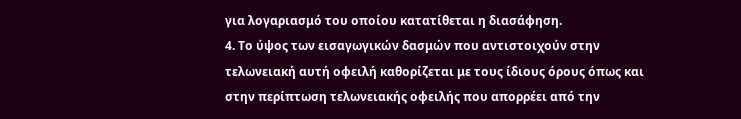για λογαριασμό του οποίου κατατίθεται η διασάφηση.
4. Το ύψος των εισαγωγικών δασμών που αντιστοιχούν στην τελωνειακή αυτή οφειλή καθορίζεται με τους ίδιους όρους όπως και στην περίπτωση τελωνειακής οφειλής που απορρέει από την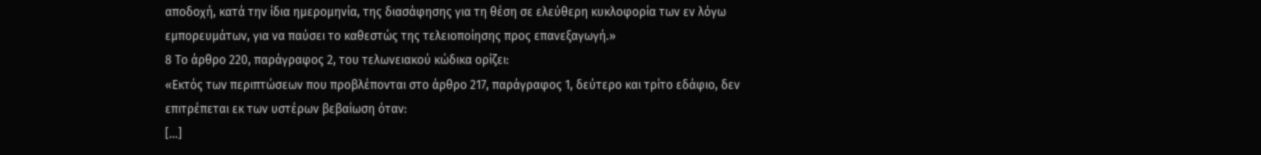αποδοχή, κατά την ίδια ημερομηνία, της διασάφησης για τη θέση σε ελεύθερη κυκλοφορία των εν λόγω εμπορευμάτων, για να παύσει το καθεστώς της τελειοποίησης προς επανεξαγωγή.»
8 Το άρθρο 220, παράγραφος 2, του τελωνειακού κώδικα ορίζει:
«Εκτός των περιπτώσεων που προβλέπονται στο άρθρο 217, παράγραφος 1, δεύτερο και τρίτο εδάφιο, δεν επιτρέπεται εκ των υστέρων βεβαίωση όταν:
[…]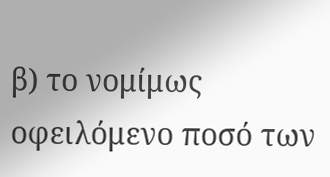β) το νομίμως οφειλόμενο ποσό των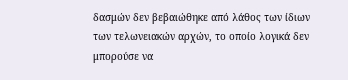δασμών δεν βεβαιώθηκε από λάθος των ίδιων των τελωνειακών αρχών, το οποίο λογικά δεν μπορούσε να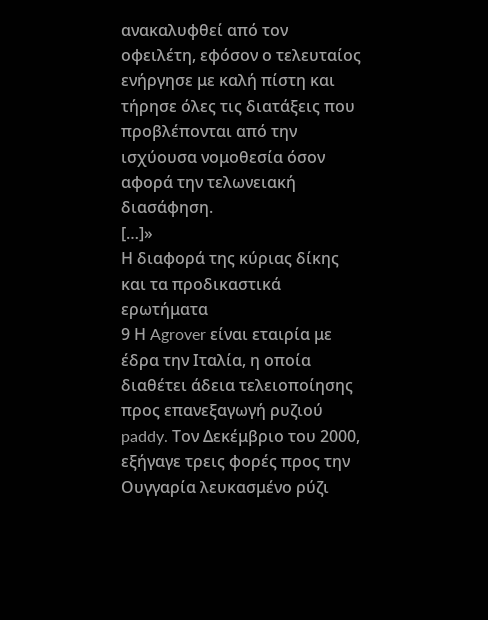ανακαλυφθεί από τον οφειλέτη, εφόσον ο τελευταίος ενήργησε με καλή πίστη και τήρησε όλες τις διατάξεις που προβλέπονται από την ισχύουσα νομοθεσία όσον αφορά την τελωνειακή διασάφηση.
[…]»
Η διαφορά της κύριας δίκης και τα προδικαστικά ερωτήματα
9 Η Agrover είναι εταιρία με έδρα την Ιταλία, η οποία διαθέτει άδεια τελειοποίησης προς επανεξαγωγή ρυζιού paddy. Τον Δεκέμβριο του 2000, εξήγαγε τρεις φορές προς την Ουγγαρία λευκασμένο ρύζι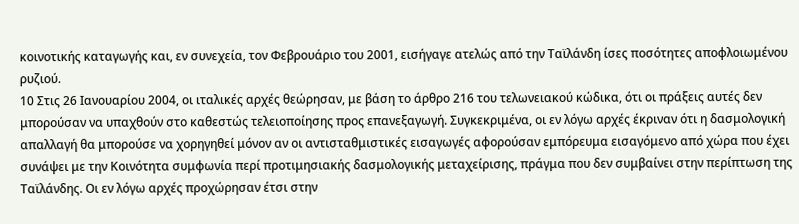κοινοτικής καταγωγής και, εν συνεχεία, τον Φεβρουάριο του 2001, εισήγαγε ατελώς από την Ταϊλάνδη ίσες ποσότητες αποφλοιωμένου ρυζιού.
10 Στις 26 Ιανουαρίου 2004, οι ιταλικές αρχές θεώρησαν, με βάση το άρθρο 216 του τελωνειακού κώδικα, ότι οι πράξεις αυτές δεν μπορούσαν να υπαχθούν στο καθεστώς τελειοποίησης προς επανεξαγωγή. Συγκεκριμένα, οι εν λόγω αρχές έκριναν ότι η δασμολογική απαλλαγή θα μπορούσε να χορηγηθεί μόνον αν οι αντισταθμιστικές εισαγωγές αφορούσαν εμπόρευμα εισαγόμενο από χώρα που έχει συνάψει με την Κοινότητα συμφωνία περί προτιμησιακής δασμολογικής μεταχείρισης, πράγμα που δεν συμβαίνει στην περίπτωση της Ταϊλάνδης. Οι εν λόγω αρχές προχώρησαν έτσι στην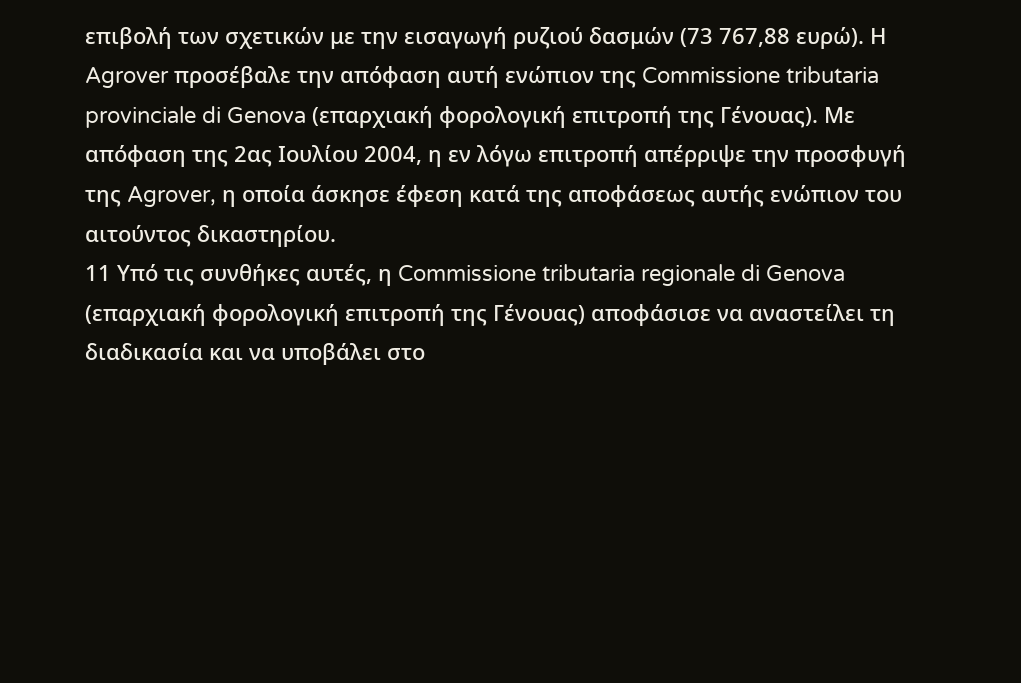επιβολή των σχετικών με την εισαγωγή ρυζιού δασμών (73 767,88 ευρώ). Η Agrover προσέβαλε την απόφαση αυτή ενώπιον της Commissione tributaria provinciale di Genova (επαρχιακή φορολογική επιτροπή της Γένουας). Με απόφαση της 2ας Ιουλίου 2004, η εν λόγω επιτροπή απέρριψε την προσφυγή της Agrover, η οποία άσκησε έφεση κατά της αποφάσεως αυτής ενώπιον του αιτούντος δικαστηρίου.
11 Υπό τις συνθήκες αυτές, η Commissione tributaria regionale di Genova (επαρχιακή φορολογική επιτροπή της Γένουας) αποφάσισε να αναστείλει τη διαδικασία και να υποβάλει στο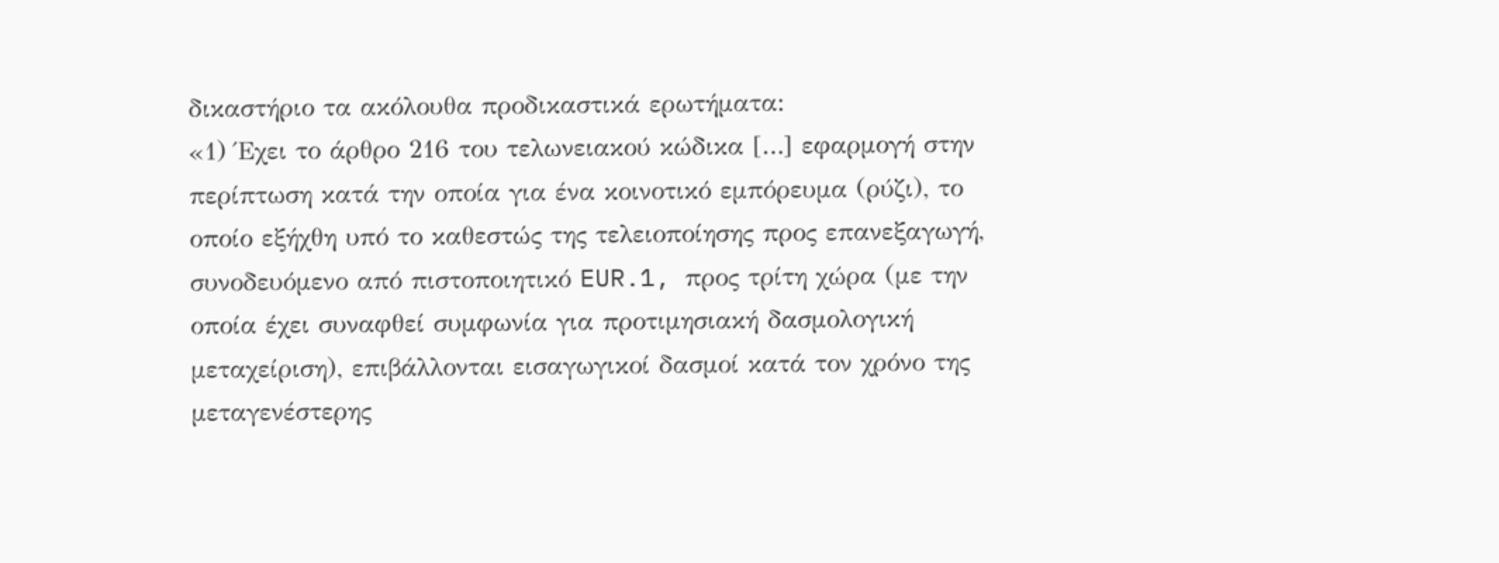δικαστήριο τα ακόλουθα προδικαστικά ερωτήματα:
«1) Έχει το άρθρο 216 του τελωνειακού κώδικα […] εφαρμογή στην περίπτωση κατά την οποία για ένα κοινοτικό εμπόρευμα (ρύζι), το οποίο εξήχθη υπό το καθεστώς της τελειοποίησης προς επανεξαγωγή, συνοδευόμενο από πιστοποιητικό EUR.1, προς τρίτη χώρα (με την οποία έχει συναφθεί συμφωνία για προτιμησιακή δασμολογική μεταχείριση), επιβάλλονται εισαγωγικοί δασμοί κατά τον χρόνο της μεταγενέστερης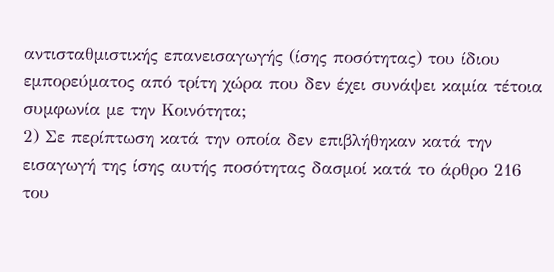αντισταθμιστικής επανεισαγωγής (ίσης ποσότητας) του ίδιου εμπορεύματος από τρίτη χώρα που δεν έχει συνάψει καμία τέτοια συμφωνία με την Κοινότητα;
2) Σε περίπτωση κατά την οποία δεν επιβλήθηκαν κατά την εισαγωγή της ίσης αυτής ποσότητας δασμοί κατά το άρθρο 216 του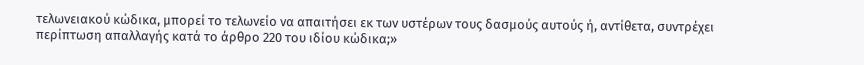τελωνειακού κώδικα, μπορεί το τελωνείο να απαιτήσει εκ των υστέρων τους δασμούς αυτούς ή, αντίθετα, συντρέχει περίπτωση απαλλαγής κατά το άρθρο 220 του ιδίου κώδικα;»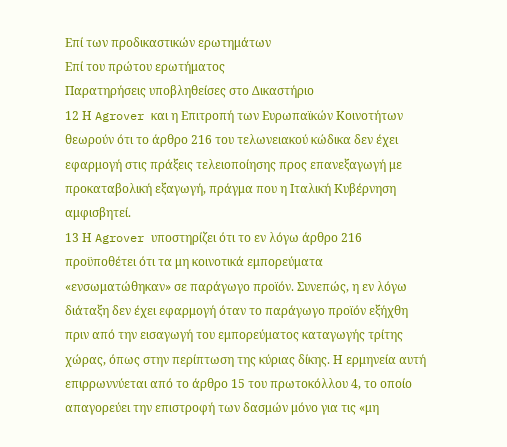Επί των προδικαστικών ερωτημάτων
Επί του πρώτου ερωτήματος
Παρατηρήσεις υποβληθείσες στο Δικαστήριο
12 Η Agrover και η Επιτροπή των Ευρωπαϊκών Κοινοτήτων θεωρούν ότι το άρθρο 216 του τελωνειακού κώδικα δεν έχει εφαρμογή στις πράξεις τελειοποίησης προς επανεξαγωγή με προκαταβολική εξαγωγή, πράγμα που η Ιταλική Κυβέρνηση αμφισβητεί.
13 Η Agrover υποστηρίζει ότι το εν λόγω άρθρο 216 προϋποθέτει ότι τα μη κοινοτικά εμπορεύματα «ενσωματώθηκαν» σε παράγωγο προϊόν. Συνεπώς, η εν λόγω διάταξη δεν έχει εφαρμογή όταν το παράγωγο προϊόν εξήχθη πριν από την εισαγωγή του εμπορεύματος καταγωγής τρίτης χώρας, όπως στην περίπτωση της κύριας δίκης. Η ερμηνεία αυτή επιρρωννύεται από το άρθρο 15 του πρωτοκόλλου 4, το οποίο απαγορεύει την επιστροφή των δασμών μόνο για τις «μη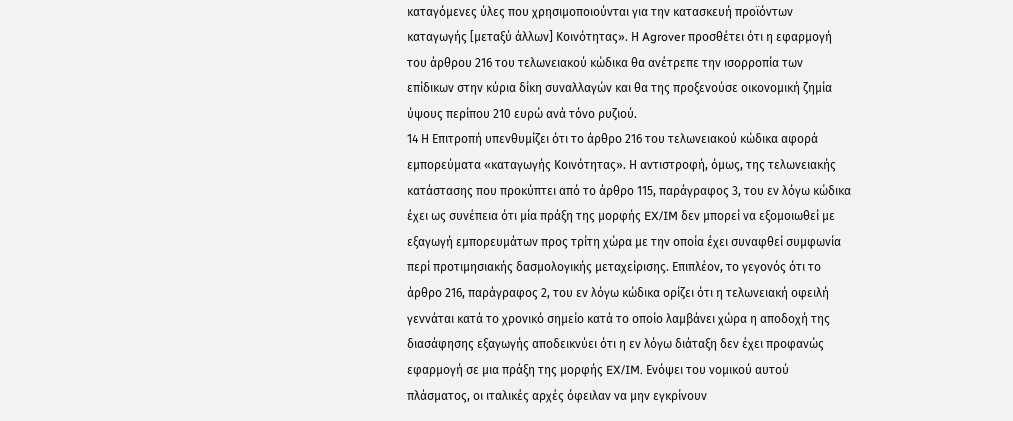καταγόμενες ύλες που χρησιμοποιούνται για την κατασκευή προϊόντων καταγωγής [μεταξύ άλλων] Κοινότητας». Η Agrover προσθέτει ότι η εφαρμογή του άρθρου 216 του τελωνειακού κώδικα θα ανέτρεπε την ισορροπία των επίδικων στην κύρια δίκη συναλλαγών και θα της προξενούσε οικονομική ζημία ύψους περίπου 210 ευρώ ανά τόνο ρυζιού.
14 Η Επιτροπή υπενθυμίζει ότι το άρθρο 216 του τελωνειακού κώδικα αφορά εμπορεύματα «καταγωγής Κοινότητας». Η αντιστροφή, όμως, της τελωνειακής κατάστασης που προκύπτει από το άρθρο 115, παράγραφος 3, του εν λόγω κώδικα έχει ως συνέπεια ότι μία πράξη της μορφής EX/IM δεν μπορεί να εξομοιωθεί με εξαγωγή εμπορευμάτων προς τρίτη χώρα με την οποία έχει συναφθεί συμφωνία περί προτιμησιακής δασμολογικής μεταχείρισης. Επιπλέον, το γεγονός ότι το άρθρο 216, παράγραφος 2, του εν λόγω κώδικα ορίζει ότι η τελωνειακή οφειλή γεννάται κατά το χρονικό σημείο κατά το οποίο λαμβάνει χώρα η αποδοχή της διασάφησης εξαγωγής αποδεικνύει ότι η εν λόγω διάταξη δεν έχει προφανώς εφαρμογή σε μια πράξη της μορφής EX/IM. Ενόψει του νομικού αυτού πλάσματος, οι ιταλικές αρχές όφειλαν να μην εγκρίνουν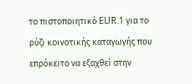το πιστοποιητικό EUR.1 για το ρύζι κοινοτικής καταγωγής που επρόκειτο να εξαχθεί στην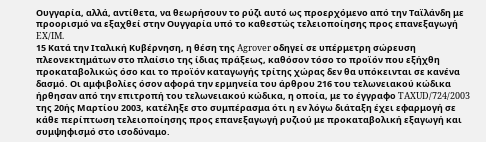Ουγγαρία, αλλά, αντίθετα, να θεωρήσουν το ρύζι αυτό ως προερχόμενο από την Ταϊλάνδη με προορισμό να εξαχθεί στην Ουγγαρία υπό το καθεστώς τελειοποίησης προς επανεξαγωγή EX/IM.
15 Κατά την Ιταλική Κυβέρνηση, η θέση της Agrover οδηγεί σε υπέρμετρη σώρευση πλεονεκτημάτων στο πλαίσιο της ίδιας πράξεως, καθόσον τόσο το προϊόν που εξήχθη προκαταβολικώς όσο και το προϊόν καταγωγής τρίτης χώρας δεν θα υπόκεινται σε κανένα δασμό. Οι αμφιβολίες όσον αφορά την ερμηνεία του άρθρου 216 του τελωνειακού κώδικα ήρθησαν από την επιτροπή του τελωνειακού κώδικα, η οποία, με το έγγραφο TAXUD/724/2003 της 20ής Μαρτίου 2003, κατέληξε στο συμπέρασμα ότι η εν λόγω διάταξη έχει εφαρμογή σε κάθε περίπτωση τελειοποίησης προς επανεξαγωγή ρυζιού με προκαταβολική εξαγωγή και συμψηφισμό στο ισοδύναμο.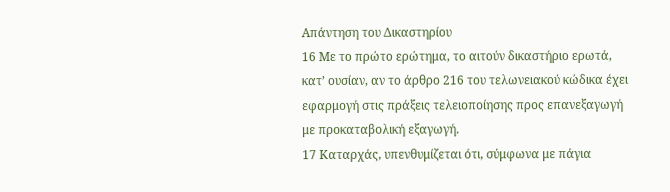Απάντηση του Δικαστηρίου
16 Με το πρώτο ερώτημα, το αιτούν δικαστήριο ερωτά, κατ’ ουσίαν, αν το άρθρο 216 του τελωνειακού κώδικα έχει εφαρμογή στις πράξεις τελειοποίησης προς επανεξαγωγή με προκαταβολική εξαγωγή.
17 Καταρχάς, υπενθυμίζεται ότι, σύμφωνα με πάγια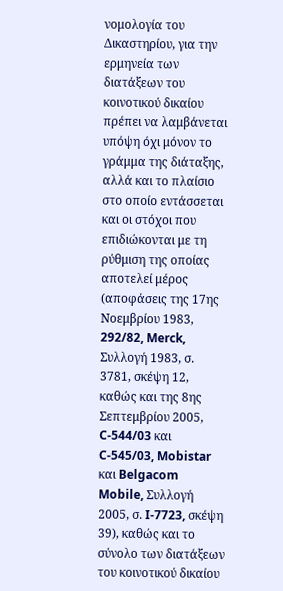νομολογία του Δικαστηρίου, για την ερμηνεία των διατάξεων του κοινοτικού δικαίου πρέπει να λαμβάνεται υπόψη όχι μόνον το γράμμα της διάταξης, αλλά και το πλαίσιο στο οποίο εντάσσεται και οι στόχοι που επιδιώκονται με τη ρύθμιση της οποίας αποτελεί μέρος (αποφάσεις της 17ης Νοεμβρίου 1983, 292/82, Merck, Συλλογή 1983, σ. 3781, σκέψη 12, καθώς και της 8ης Σεπτεμβρίου 2005, C‑544/03 και C‑545/03, Mobistar και Belgacom Mobile, Συλλογή 2005, σ. I‑7723, σκέψη 39), καθώς και το σύνολο των διατάξεων του κοινοτικού δικαίου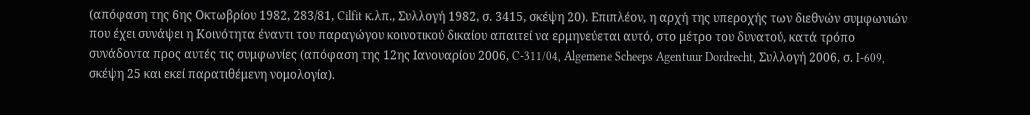(απόφαση της 6ης Οκτωβρίου 1982, 283/81, Cilfit κ.λπ., Συλλογή 1982, σ. 3415, σκέψη 20). Επιπλέον, η αρχή της υπεροχής των διεθνών συμφωνιών που έχει συνάψει η Κοινότητα έναντι του παραγώγου κοινοτικού δικαίου απαιτεί να ερμηνεύεται αυτό, στο μέτρο του δυνατού, κατά τρόπο συνάδοντα προς αυτές τις συμφωνίες (απόφαση της 12ης Ιανουαρίου 2006, C‑311/04, Algemene Scheeps Agentuur Dordrecht, Συλλογή 2006, σ. I‑609, σκέψη 25 και εκεί παρατιθέμενη νομολογία).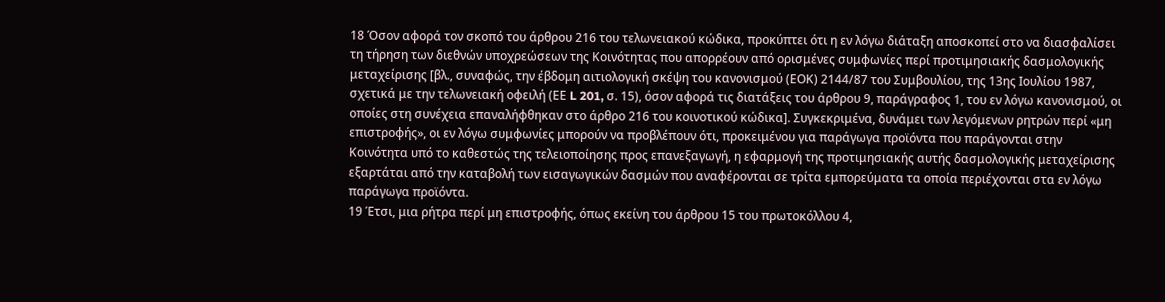18 Όσον αφορά τον σκοπό του άρθρου 216 του τελωνειακού κώδικα, προκύπτει ότι η εν λόγω διάταξη αποσκοπεί στο να διασφαλίσει τη τήρηση των διεθνών υποχρεώσεων της Κοινότητας που απορρέουν από ορισμένες συμφωνίες περί προτιμησιακής δασμολογικής μεταχείρισης [βλ., συναφώς, την έβδομη αιτιολογική σκέψη του κανονισμού (ΕΟΚ) 2144/87 του Συμβουλίου, της 13ης Ιουλίου 1987, σχετικά με την τελωνειακή οφειλή (ΕΕ L 201, σ. 15), όσον αφορά τις διατάξεις του άρθρου 9, παράγραφος 1, του εν λόγω κανονισμού, οι οποίες στη συνέχεια επαναλήφθηκαν στο άρθρο 216 του κοινοτικού κώδικα]. Συγκεκριμένα, δυνάμει των λεγόμενων ρητρών περί «μη επιστροφής», οι εν λόγω συμφωνίες μπορούν να προβλέπουν ότι, προκειμένου για παράγωγα προϊόντα που παράγονται στην Κοινότητα υπό το καθεστώς της τελειοποίησης προς επανεξαγωγή, η εφαρμογή της προτιμησιακής αυτής δασμολογικής μεταχείρισης εξαρτάται από την καταβολή των εισαγωγικών δασμών που αναφέρονται σε τρίτα εμπορεύματα τα οποία περιέχονται στα εν λόγω παράγωγα προϊόντα.
19 Έτσι, μια ρήτρα περί μη επιστροφής, όπως εκείνη του άρθρου 15 του πρωτοκόλλου 4,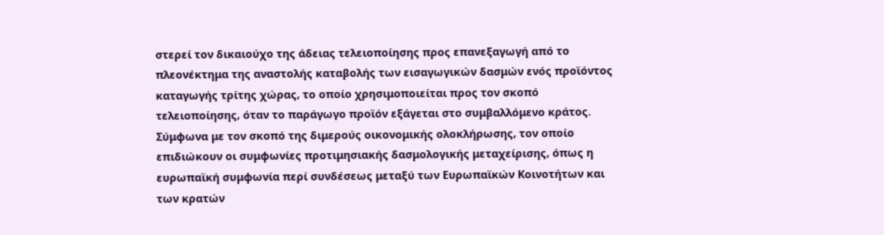στερεί τον δικαιούχο της άδειας τελειοποίησης προς επανεξαγωγή από το πλεονέκτημα της αναστολής καταβολής των εισαγωγικών δασμών ενός προϊόντος καταγωγής τρίτης χώρας, το οποίο χρησιμοποιείται προς τον σκοπό τελειοποίησης, όταν το παράγωγο προϊόν εξάγεται στο συμβαλλόμενο κράτος. Σύμφωνα με τον σκοπό της διμερούς οικονομικής ολοκλήρωσης, τον οποίο επιδιώκουν οι συμφωνίες προτιμησιακής δασμολογικής μεταχείρισης, όπως η ευρωπαϊκή συμφωνία περί συνδέσεως μεταξύ των Ευρωπαϊκών Κοινοτήτων και των κρατών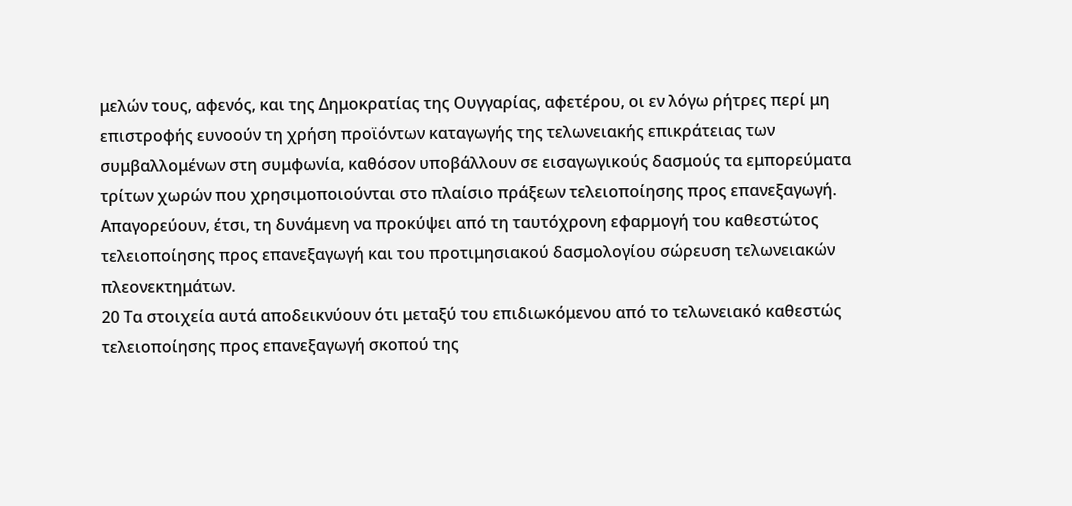μελών τους, αφενός, και της Δημοκρατίας της Ουγγαρίας, αφετέρου, οι εν λόγω ρήτρες περί μη επιστροφής ευνοούν τη χρήση προϊόντων καταγωγής της τελωνειακής επικράτειας των συμβαλλομένων στη συμφωνία, καθόσον υποβάλλουν σε εισαγωγικούς δασμούς τα εμπορεύματα τρίτων χωρών που χρησιμοποιούνται στο πλαίσιο πράξεων τελειοποίησης προς επανεξαγωγή. Απαγορεύουν, έτσι, τη δυνάμενη να προκύψει από τη ταυτόχρονη εφαρμογή του καθεστώτος τελειοποίησης προς επανεξαγωγή και του προτιμησιακού δασμολογίου σώρευση τελωνειακών πλεονεκτημάτων.
20 Τα στοιχεία αυτά αποδεικνύουν ότι μεταξύ του επιδιωκόμενου από το τελωνειακό καθεστώς τελειοποίησης προς επανεξαγωγή σκοπού της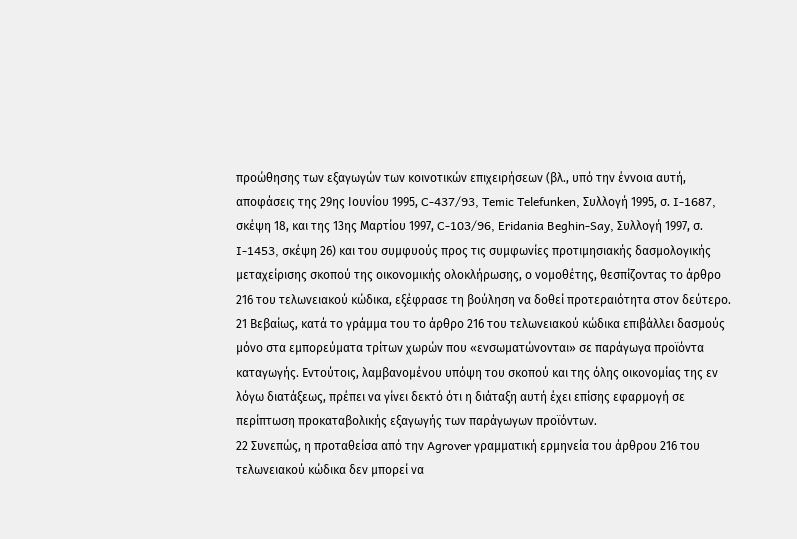προώθησης των εξαγωγών των κοινοτικών επιχειρήσεων (βλ., υπό την έννοια αυτή, αποφάσεις της 29ης Ιουνίου 1995, C‑437/93, Temic Telefunken, Συλλογή 1995, σ. I‑1687, σκέψη 18, και της 13ης Μαρτίου 1997, C‑103/96, Eridania Beghin-Say, Συλλογή 1997, σ. I‑1453, σκέψη 26) και του συμφυούς προς τις συμφωνίες προτιμησιακής δασμολογικής μεταχείρισης σκοπού της οικονομικής ολοκλήρωσης, ο νομοθέτης, θεσπίζοντας το άρθρο 216 του τελωνειακού κώδικα, εξέφρασε τη βούληση να δοθεί προτεραιότητα στον δεύτερο.
21 Βεβαίως, κατά το γράμμα του το άρθρο 216 του τελωνειακού κώδικα επιβάλλει δασμούς μόνο στα εμπορεύματα τρίτων χωρών που «ενσωματώνονται» σε παράγωγα προϊόντα καταγωγής. Εντούτοις, λαμβανομένου υπόψη του σκοπού και της όλης οικονομίας της εν λόγω διατάξεως, πρέπει να γίνει δεκτό ότι η διάταξη αυτή έχει επίσης εφαρμογή σε περίπτωση προκαταβολικής εξαγωγής των παράγωγων προϊόντων.
22 Συνεπώς, η προταθείσα από την Agrover γραμματική ερμηνεία του άρθρου 216 του τελωνειακού κώδικα δεν μπορεί να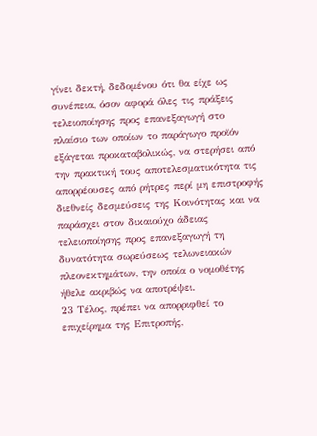γίνει δεκτή, δεδομένου ότι θα είχε ως συνέπεια, όσον αφορά όλες τις πράξεις τελειοποίησης προς επανεξαγωγή στο πλαίσιο των οποίων το παράγωγο προϊόν εξάγεται προκαταβολικώς, να στερήσει από την πρακτική τους αποτελεσματικότητα τις απορρέουσες από ρήτρες περί μη επιστροφής διεθνείς δεσμεύσεις της Κοινότητας και να παράσχει στον δικαιούχο άδειας τελειοποίησης προς επανεξαγωγή τη δυνατότητα σωρεύσεως τελωνειακών πλεονεκτημάτων, την οποία ο νομοθέτης ήθελε ακριβώς να αποτρέψει.
23 Τέλος, πρέπει να απορριφθεί το επιχείρημα της Επιτροπής,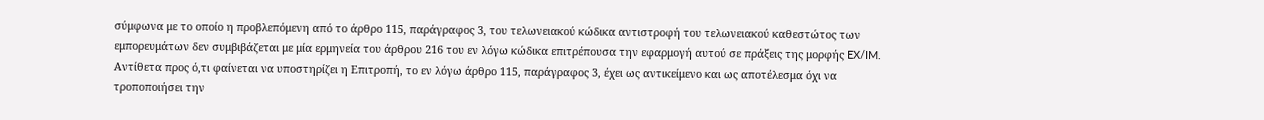σύμφωνα με το οποίο η προβλεπόμενη από το άρθρο 115, παράγραφος 3, του τελωνειακού κώδικα αντιστροφή του τελωνειακού καθεστώτος των εμπορευμάτων δεν συμβιβάζεται με μία ερμηνεία του άρθρου 216 του εν λόγω κώδικα επιτρέπουσα την εφαρμογή αυτού σε πράξεις της μορφής EX/IM. Αντίθετα προς ό,τι φαίνεται να υποστηρίζει η Επιτροπή, το εν λόγω άρθρο 115, παράγραφος 3, έχει ως αντικείμενο και ως αποτέλεσμα όχι να τροποποιήσει την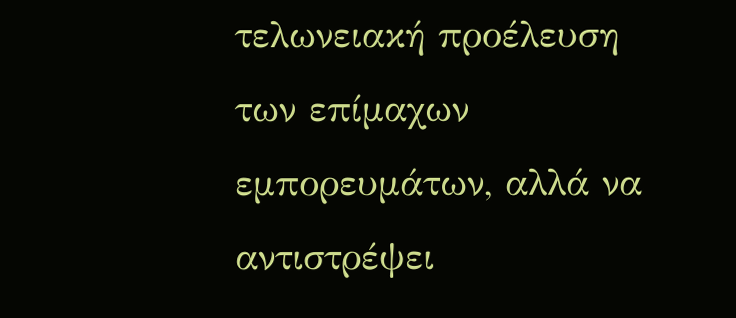τελωνειακή προέλευση των επίμαχων εμπορευμάτων, αλλά να αντιστρέψει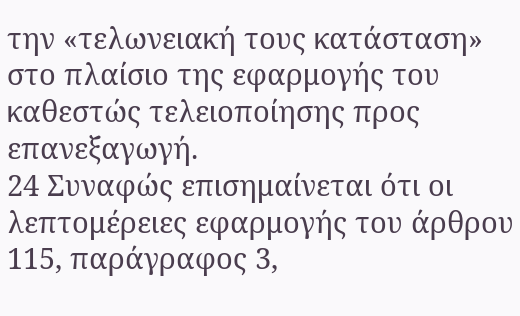την «τελωνειακή τους κατάσταση» στο πλαίσιο της εφαρμογής του καθεστώς τελειοποίησης προς επανεξαγωγή.
24 Συναφώς επισημαίνεται ότι οι λεπτομέρειες εφαρμογής του άρθρου 115, παράγραφος 3,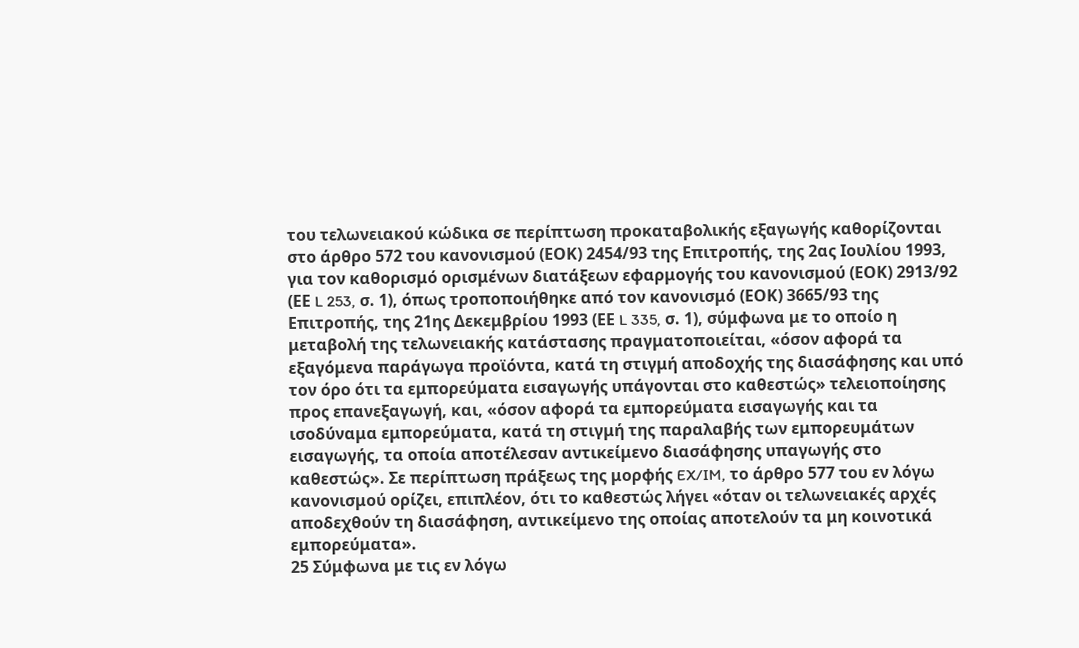του τελωνειακού κώδικα σε περίπτωση προκαταβολικής εξαγωγής καθορίζονται στο άρθρο 572 του κανονισμού (ΕΟΚ) 2454/93 της Επιτροπής, της 2ας Ιουλίου 1993, για τον καθορισμό ορισμένων διατάξεων εφαρμογής του κανονισμού (ΕΟΚ) 2913/92 (ΕΕ L 253, σ. 1), όπως τροποποιήθηκε από τον κανονισμό (ΕΟΚ) 3665/93 της Επιτροπής, της 21ης Δεκεμβρίου 1993 (ΕΕ L 335, σ. 1), σύμφωνα με το οποίο η μεταβολή της τελωνειακής κατάστασης πραγματοποιείται, «όσον αφορά τα εξαγόμενα παράγωγα προϊόντα, κατά τη στιγμή αποδοχής της διασάφησης και υπό τον όρο ότι τα εμπορεύματα εισαγωγής υπάγονται στο καθεστώς» τελειοποίησης προς επανεξαγωγή, και, «όσον αφορά τα εμπορεύματα εισαγωγής και τα ισοδύναμα εμπορεύματα, κατά τη στιγμή της παραλαβής των εμπορευμάτων εισαγωγής, τα οποία αποτέλεσαν αντικείμενο διασάφησης υπαγωγής στο καθεστώς». Σε περίπτωση πράξεως της μορφής EX/IM, το άρθρο 577 του εν λόγω κανονισμού ορίζει, επιπλέον, ότι το καθεστώς λήγει «όταν οι τελωνειακές αρχές αποδεχθούν τη διασάφηση, αντικείμενο της οποίας αποτελούν τα μη κοινοτικά εμπορεύματα».
25 Σύμφωνα με τις εν λόγω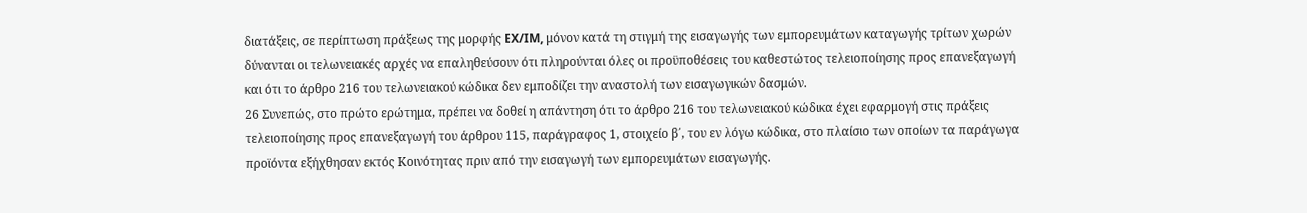διατάξεις, σε περίπτωση πράξεως της μορφής EX/IM, μόνον κατά τη στιγμή της εισαγωγής των εμπορευμάτων καταγωγής τρίτων χωρών δύνανται οι τελωνειακές αρχές να επαληθεύσουν ότι πληρούνται όλες οι προϋποθέσεις του καθεστώτος τελειοποίησης προς επανεξαγωγή και ότι το άρθρο 216 του τελωνειακού κώδικα δεν εμποδίζει την αναστολή των εισαγωγικών δασμών.
26 Συνεπώς, στο πρώτο ερώτημα, πρέπει να δοθεί η απάντηση ότι το άρθρο 216 του τελωνειακού κώδικα έχει εφαρμογή στις πράξεις τελειοποίησης προς επανεξαγωγή του άρθρου 115, παράγραφος 1, στοιχείο β΄, του εν λόγω κώδικα, στο πλαίσιο των οποίων τα παράγωγα προϊόντα εξήχθησαν εκτός Κοινότητας πριν από την εισαγωγή των εμπορευμάτων εισαγωγής.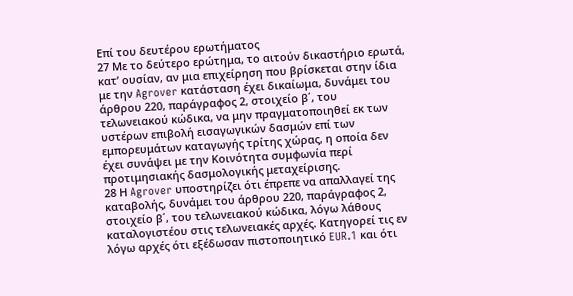Επί του δευτέρου ερωτήματος
27 Με το δεύτερο ερώτημα, το αιτούν δικαστήριο ερωτά, κατ’ ουσίαν, αν μια επιχείρηση που βρίσκεται στην ίδια με την Agrover κατάσταση έχει δικαίωμα, δυνάμει του άρθρου 220, παράγραφος 2, στοιχείο β΄, του τελωνειακού κώδικα, να μην πραγματοποιηθεί εκ των υστέρων επιβολή εισαγωγικών δασμών επί των εμπορευμάτων καταγωγής τρίτης χώρας, η οποία δεν έχει συνάψει με την Κοινότητα συμφωνία περί προτιμησιακής δασμολογικής μεταχείρισης.
28 Η Agrover υποστηρίζει ότι έπρεπε να απαλλαγεί της καταβολής, δυνάμει του άρθρου 220, παράγραφος 2, στοιχείο β΄, του τελωνειακού κώδικα, λόγω λάθους καταλογιστέου στις τελωνειακές αρχές. Κατηγορεί τις εν λόγω αρχές ότι εξέδωσαν πιστοποιητικό EUR.1 και ότι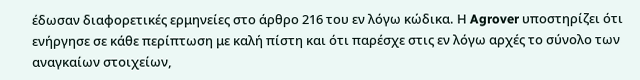έδωσαν διαφορετικές ερμηνείες στο άρθρο 216 του εν λόγω κώδικα. Η Agrover υποστηρίζει ότι ενήργησε σε κάθε περίπτωση με καλή πίστη και ότι παρέσχε στις εν λόγω αρχές το σύνολο των αναγκαίων στοιχείων,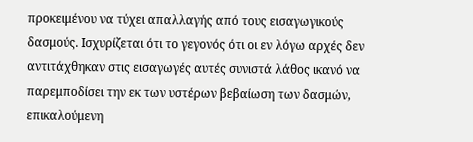προκειμένου να τύχει απαλλαγής από τους εισαγωγικούς δασμούς. Ισχυρίζεται ότι το γεγονός ότι οι εν λόγω αρχές δεν αντιτάχθηκαν στις εισαγωγές αυτές συνιστά λάθος ικανό να παρεμποδίσει την εκ των υστέρων βεβαίωση των δασμών, επικαλούμενη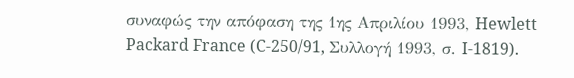συναφώς την απόφαση της 1ης Απριλίου 1993, Hewlett Packard France (C‑250/91, Συλλογή 1993, σ. I‑1819).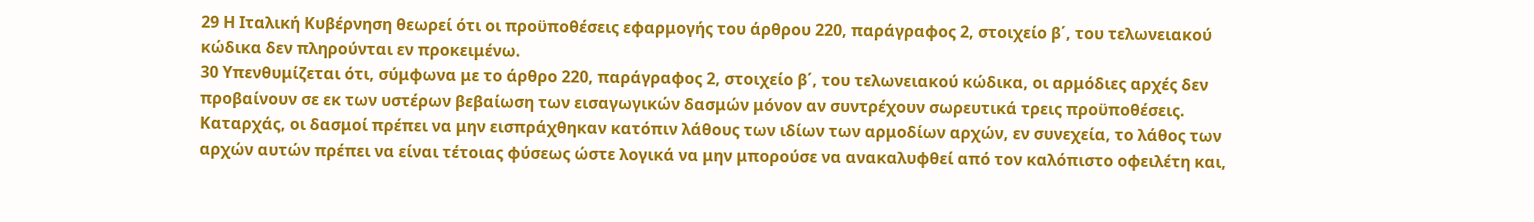29 Η Ιταλική Κυβέρνηση θεωρεί ότι οι προϋποθέσεις εφαρμογής του άρθρου 220, παράγραφος 2, στοιχείο β΄, του τελωνειακού κώδικα δεν πληρούνται εν προκειμένω.
30 Υπενθυμίζεται ότι, σύμφωνα με το άρθρο 220, παράγραφος 2, στοιχείο β΄, του τελωνειακού κώδικα, οι αρμόδιες αρχές δεν προβαίνουν σε εκ των υστέρων βεβαίωση των εισαγωγικών δασμών μόνον αν συντρέχουν σωρευτικά τρεις προϋποθέσεις. Καταρχάς, οι δασμοί πρέπει να μην εισπράχθηκαν κατόπιν λάθους των ιδίων των αρμοδίων αρχών, εν συνεχεία, το λάθος των αρχών αυτών πρέπει να είναι τέτοιας φύσεως ώστε λογικά να μην μπορούσε να ανακαλυφθεί από τον καλόπιστο οφειλέτη και,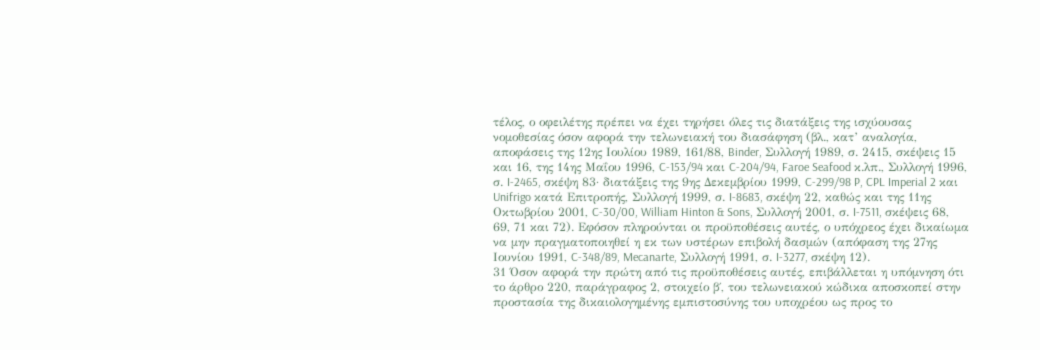τέλος, ο οφειλέτης πρέπει να έχει τηρήσει όλες τις διατάξεις της ισχύουσας νομοθεσίας όσον αφορά την τελωνειακή του διασάφηση (βλ., κατ’ αναλογία, αποφάσεις της 12ης Ιουλίου 1989, 161/88, Binder, Συλλογή 1989, σ. 2415, σκέψεις 15 και 16, της 14ης Μαΐου 1996, C‑153/94 και C‑204/94, Faroe Seafood κ.λπ., Συλλογή 1996, σ. I‑2465, σκέψη 83· διατάξεις της 9ης Δεκεμβρίου 1999, C‑299/98 P, CPL Imperial 2 και Unifrigo κατά Επιτροπής, Συλλογή 1999, σ. I‑8683, σκέψη 22, καθώς και της 11ης Οκτωβρίου 2001, C‑30/00, William Hinton & Sons, Συλλογή 2001, σ. I‑7511, σκέψεις 68, 69, 71 και 72). Εφόσον πληρούνται οι προϋποθέσεις αυτές, ο υπόχρεος έχει δικαίωμα να μην πραγματοποιηθεί η εκ των υστέρων επιβολή δασμών (απόφαση της 27ης Ιουνίου 1991, C‑348/89, Mecanarte, Συλλογή 1991, σ. I‑3277, σκέψη 12).
31 Όσον αφορά την πρώτη από τις προϋποθέσεις αυτές, επιβάλλεται η υπόμνηση ότι το άρθρο 220, παράγραφος 2, στοιχείο β΄, του τελωνειακού κώδικα αποσκοπεί στην προστασία της δικαιολογημένης εμπιστοσύνης του υποχρέου ως προς το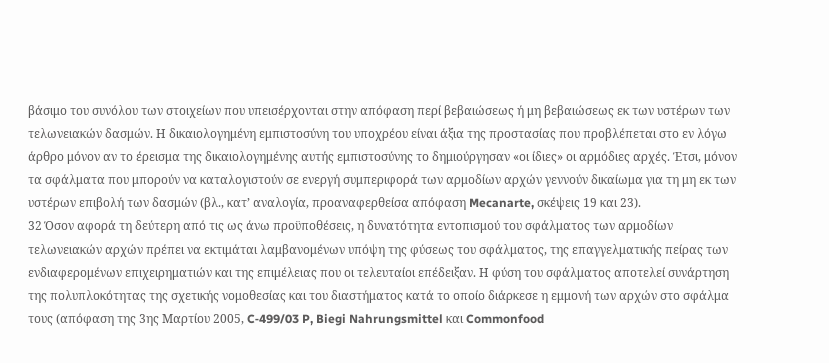βάσιμο του συνόλου των στοιχείων που υπεισέρχονται στην απόφαση περί βεβαιώσεως ή μη βεβαιώσεως εκ των υστέρων των τελωνειακών δασμών. Η δικαιολογημένη εμπιστοσύνη του υποχρέου είναι άξια της προστασίας που προβλέπεται στο εν λόγω άρθρο μόνον αν το έρεισμα της δικαιολογημένης αυτής εμπιστοσύνης το δημιούργησαν «οι ίδιες» οι αρμόδιες αρχές. Έτσι, μόνον τα σφάλματα που μπορούν να καταλογιστούν σε ενεργή συμπεριφορά των αρμοδίων αρχών γεννούν δικαίωμα για τη μη εκ των υστέρων επιβολή των δασμών (βλ., κατ’ αναλογία, προαναφερθείσα απόφαση Mecanarte, σκέψεις 19 και 23).
32 Όσον αφορά τη δεύτερη από τις ως άνω προϋποθέσεις, η δυνατότητα εντοπισμού του σφάλματος των αρμοδίων τελωνειακών αρχών πρέπει να εκτιμάται λαμβανομένων υπόψη της φύσεως του σφάλματος, της επαγγελματικής πείρας των ενδιαφερομένων επιχειρηματιών και της επιμέλειας που οι τελευταίοι επέδειξαν. Η φύση του σφάλματος αποτελεί συνάρτηση της πολυπλοκότητας της σχετικής νομοθεσίας και του διαστήματος κατά το οποίο διάρκεσε η εμμονή των αρχών στο σφάλμα τους (απόφαση της 3ης Μαρτίου 2005, C‑499/03 P, Biegi Nahrungsmittel και Commonfood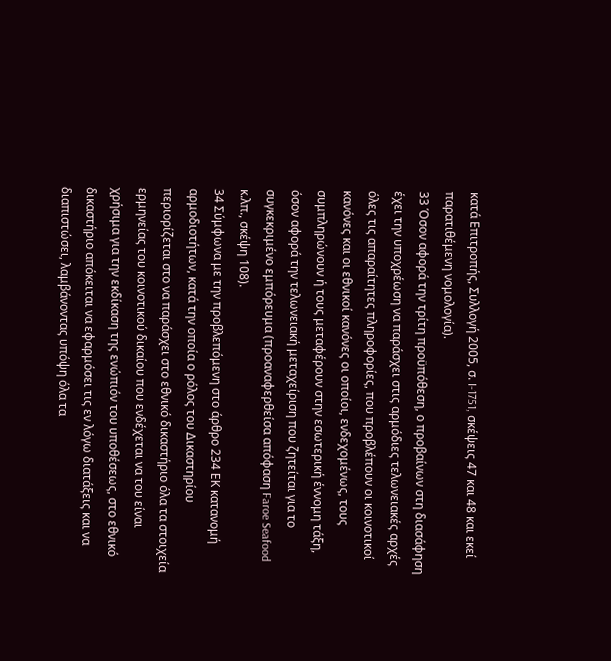κατά Επιτροπής, Συλλογή 2005, σ. I‑1751, σκέψεις 47 και 48 και εκεί παρατιθέμενη νομολογία).
33 Όσον αφορά την τρίτη προϋπόθεση, ο προβαίνων στη διασάφηση έχει την υποχρέωση να παράσχει στις αρμόδιες τελωνειακές αρχές όλες τις απαραίτητες πληροφορίες, που προβλέπουν οι κοινοτικοί κανόνες και οι εθνικοί κανόνες οι οποίοι, ενδεχομένως, τους συμπληρώνουν ή τους μεταφέρουν στην εσωτερική έννομη τάξη, όσον αφορά την τελωνειακή μεταχείριση που ζητείται για το συγκεκριμένο εμπόρευμα (προαναφερθείσα απόφαση Faroe Seafood κ.λπ., σκέψη 108).
34 Σύμφωνα με την προβλεπόμενη στο άρθρο 234 ΕΚ κατανομή αρμοδιοτήτων, κατά την οποία ο ρόλος του Δικαστηρίου περιορίζεται στο να παράσχει στο εθνικό δικαστήριο όλα τα στοιχεία ερμηνείας του κοινοτικού δικαίου που ενδέχεται να του είναι χρήσιμα για την εκδίκαση της ενώπιόν του υποθέσεως, στο εθνικό δικαστήριο απόκειται να εφαρμόσει τις εν λόγω διατάξεις και να διαπιστώσει, λαμβάνοντας υπόψη όλα τα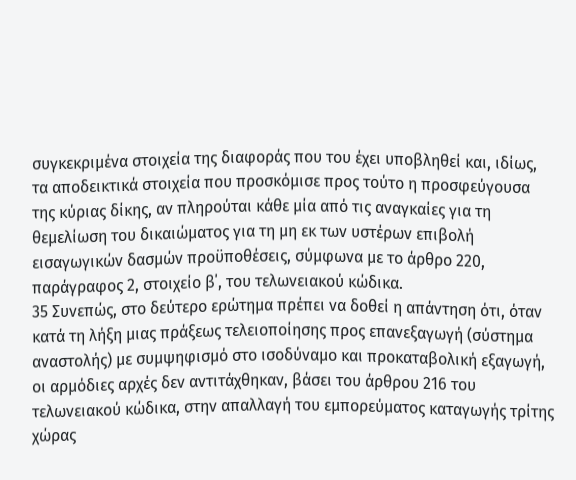συγκεκριμένα στοιχεία της διαφοράς που του έχει υποβληθεί και, ιδίως, τα αποδεικτικά στοιχεία που προσκόμισε προς τούτο η προσφεύγουσα της κύριας δίκης, αν πληρούται κάθε μία από τις αναγκαίες για τη θεμελίωση του δικαιώματος για τη μη εκ των υστέρων επιβολή εισαγωγικών δασμών προϋποθέσεις, σύμφωνα με το άρθρο 220, παράγραφος 2, στοιχείο β΄, του τελωνειακού κώδικα.
35 Συνεπώς, στο δεύτερο ερώτημα πρέπει να δοθεί η απάντηση ότι, όταν κατά τη λήξη μιας πράξεως τελειοποίησης προς επανεξαγωγή (σύστημα αναστολής) με συμψηφισμό στο ισοδύναμο και προκαταβολική εξαγωγή, οι αρμόδιες αρχές δεν αντιτάχθηκαν, βάσει του άρθρου 216 του τελωνειακού κώδικα, στην απαλλαγή του εμπορεύματος καταγωγής τρίτης χώρας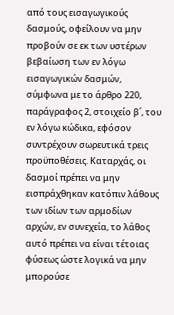από τους εισαγωγικούς δασμούς, οφείλουν να μην προβούν σε εκ των υστέρων βεβαίωση των εν λόγω εισαγωγικών δασμών, σύμφωνα με το άρθρο 220, παράγραφος 2, στοιχείο β΄, του εν λόγω κώδικα, εφόσον συντρέχουν σωρευτικά τρεις προϋποθέσεις. Καταρχάς, οι δασμοί πρέπει να μην εισπράχθηκαν κατόπιν λάθους των ιδίων των αρμοδίων αρχών, εν συνεχεία, το λάθος αυτό πρέπει να είναι τέτοιας φύσεως ώστε λογικά να μην μπορούσε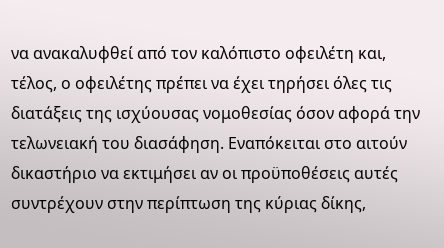να ανακαλυφθεί από τον καλόπιστο οφειλέτη και, τέλος, ο οφειλέτης πρέπει να έχει τηρήσει όλες τις διατάξεις της ισχύουσας νομοθεσίας όσον αφορά την τελωνειακή του διασάφηση. Εναπόκειται στο αιτούν δικαστήριο να εκτιμήσει αν οι προϋποθέσεις αυτές συντρέχουν στην περίπτωση της κύριας δίκης,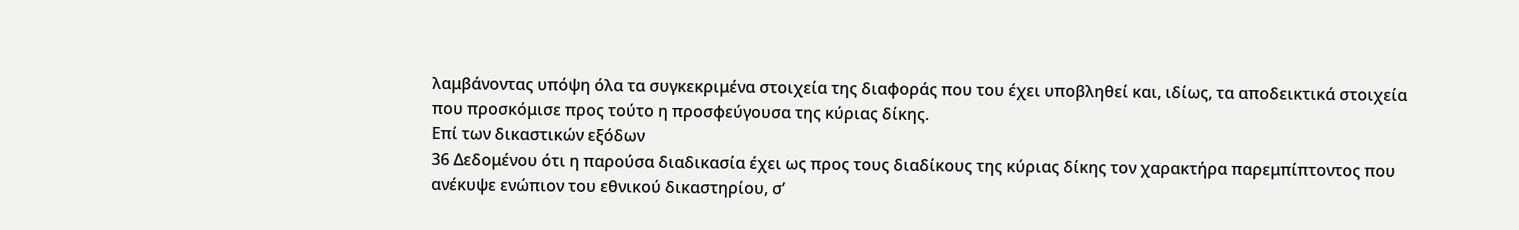λαμβάνοντας υπόψη όλα τα συγκεκριμένα στοιχεία της διαφοράς που του έχει υποβληθεί και, ιδίως, τα αποδεικτικά στοιχεία που προσκόμισε προς τούτο η προσφεύγουσα της κύριας δίκης.
Επί των δικαστικών εξόδων
36 Δεδομένου ότι η παρούσα διαδικασία έχει ως προς τους διαδίκους της κύριας δίκης τον χαρακτήρα παρεμπίπτοντος που ανέκυψε ενώπιον του εθνικού δικαστηρίου, σ’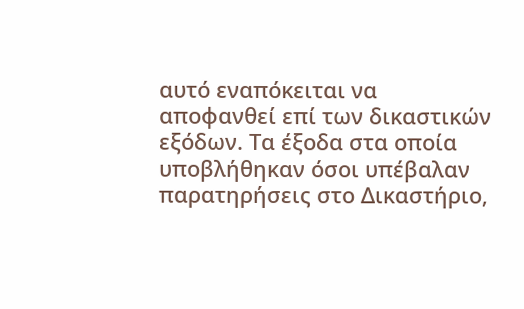αυτό εναπόκειται να αποφανθεί επί των δικαστικών εξόδων. Τα έξοδα στα οποία υποβλήθηκαν όσοι υπέβαλαν παρατηρήσεις στο Δικαστήριο,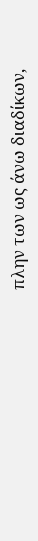πλην των ως άνω διαδίκων,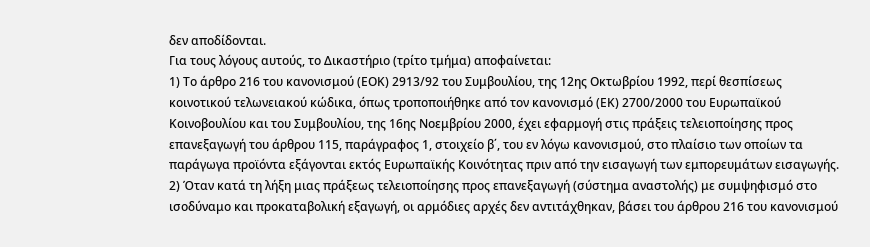δεν αποδίδονται.
Για τους λόγους αυτούς, το Δικαστήριο (τρίτο τμήμα) αποφαίνεται:
1) Το άρθρο 216 του κανονισμού (ΕΟΚ) 2913/92 του Συμβουλίου, της 12ης Οκτωβρίου 1992, περί θεσπίσεως κοινοτικού τελωνειακού κώδικα, όπως τροποποιήθηκε από τον κανονισμό (ΕΚ) 2700/2000 του Ευρωπαϊκού Κοινοβουλίου και του Συμβουλίου, της 16ης Νοεμβρίου 2000, έχει εφαρμογή στις πράξεις τελειοποίησης προς επανεξαγωγή του άρθρου 115, παράγραφος 1, στοιχείο β΄, του εν λόγω κανονισμού, στο πλαίσιο των οποίων τα παράγωγα προϊόντα εξάγονται εκτός Ευρωπαϊκής Κοινότητας πριν από την εισαγωγή των εμπορευμάτων εισαγωγής.
2) Όταν κατά τη λήξη μιας πράξεως τελειοποίησης προς επανεξαγωγή (σύστημα αναστολής) με συμψηφισμό στο ισοδύναμο και προκαταβολική εξαγωγή, οι αρμόδιες αρχές δεν αντιτάχθηκαν, βάσει του άρθρου 216 του κανονισμού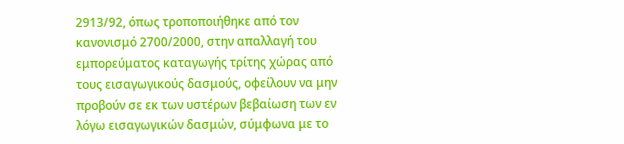2913/92, όπως τροποποιήθηκε από τον κανονισμό 2700/2000, στην απαλλαγή του εμπορεύματος καταγωγής τρίτης χώρας από τους εισαγωγικούς δασμούς, οφείλουν να μην προβούν σε εκ των υστέρων βεβαίωση των εν λόγω εισαγωγικών δασμών, σύμφωνα με το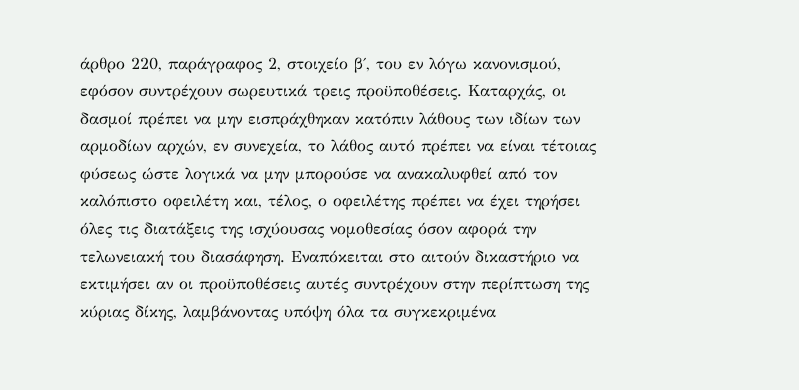άρθρο 220, παράγραφος 2, στοιχείο β΄, του εν λόγω κανονισμού, εφόσον συντρέχουν σωρευτικά τρεις προϋποθέσεις. Καταρχάς, οι δασμοί πρέπει να μην εισπράχθηκαν κατόπιν λάθους των ιδίων των αρμοδίων αρχών, εν συνεχεία, το λάθος αυτό πρέπει να είναι τέτοιας φύσεως ώστε λογικά να μην μπορούσε να ανακαλυφθεί από τον καλόπιστο οφειλέτη και, τέλος, ο οφειλέτης πρέπει να έχει τηρήσει όλες τις διατάξεις της ισχύουσας νομοθεσίας όσον αφορά την τελωνειακή του διασάφηση. Εναπόκειται στο αιτούν δικαστήριο να εκτιμήσει αν οι προϋποθέσεις αυτές συντρέχουν στην περίπτωση της κύριας δίκης, λαμβάνοντας υπόψη όλα τα συγκεκριμένα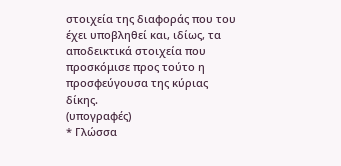στοιχεία της διαφοράς που του έχει υποβληθεί και, ιδίως, τα αποδεικτικά στοιχεία που προσκόμισε προς τούτο η προσφεύγουσα της κύριας δίκης.
(υπογραφές)
* Γλώσσα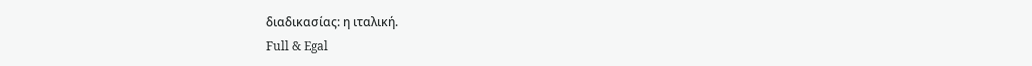διαδικασίας: η ιταλική.
Full & Egal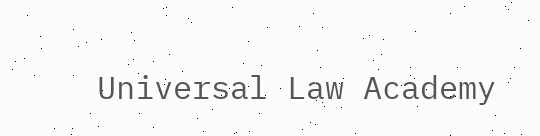Universal Law Academy